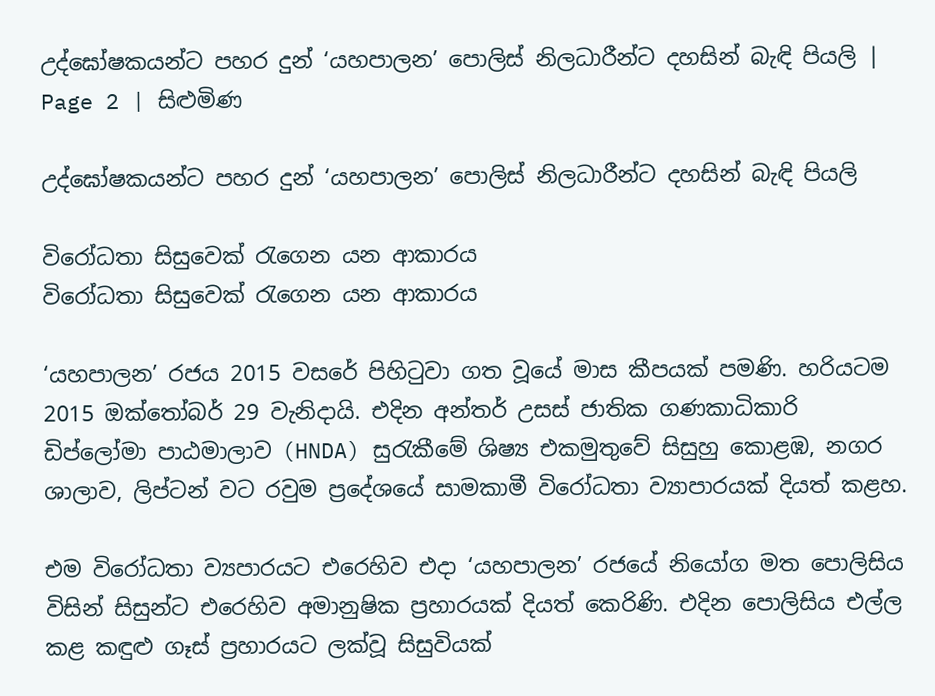උද්ඝෝෂකයන්ට පහර දුන් ‘යහපාලන’ පොලිස් නිලධාරීන්ට දහසින් බැඳි පියලි | Page 2 | සිළුමිණ

උද්ඝෝෂකයන්ට පහර දුන් ‘යහපාලන’ පොලිස් නිලධාරීන්ට දහසින් බැඳි පියලි

විරෝධතා සිසුවෙක් රැගෙන යන ආකාරය
විරෝධතා සිසුවෙක් රැගෙන යන ආකාරය

‘යහපාලන’ රජය 2015 වසරේ පිහිටුවා ගත වූයේ මාස කීපයක් පමණි. හරියටම 2015 ඔක්තෝබර් 29 වැනිදායි. එදින අන්තර් උසස් ජාතික ගණකාධිකාරි ඩිප්ලෝමා පාඨමාලාව (HNDA) සුරැකීමේ ශිෂ්‍ය එකමුතුවේ සිසුහු කොළඹ, නගර ශාලාව, ලිප්ටන් වට රවුම ප්‍රදේශයේ සාමකාමී විරෝධතා ව්‍යාපාරයක් දියත් කළහ.

එම විරෝධතා ව්‍යපාරයට එරෙහිව එදා ‘යහපාලන’ රජයේ නියෝග මත පොලිසිය විසින් සිසුන්ට එරෙහිව අමානුෂික ප්‍රහාරයක් දියත් කෙරිණි. එදින පොලිසිය එල්ල කළ කඳුළු ගෑස් ප්‍රහාරයට ලක්වූ සිසුවියක්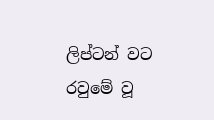ලිප්ටන් වට රවුමේ වූ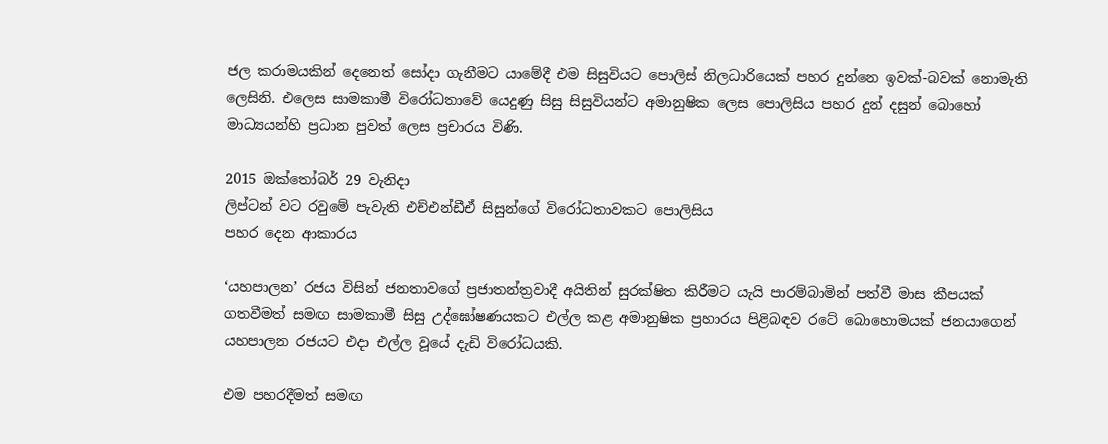ජල කරාමයකින් දෙනෙත් සෝදා ගැනීමට යාමේදී එම සිසුවියට පොලිස් නිලධාරියෙක් පහර දුන්නෙ ඉවක්-බවක් නොමැති ලෙසිනි. එලෙස සාමකාමී විරෝධතාවේ යෙදුණු සිසු සිසුවියන්ට අමානුෂික ලෙස පොලිසිය පහර දුන් දසුන් බොහෝ මාධ්‍යයන්හි ප්‍රධාන පුවත් ලෙස ප්‍රචාරය විණි.

2015 ඔක්තෝබර් 29 වැනිදා
ලිප්ටන් වට රවුමේ පැවැති එච්එන්ඩීඒ සිසුන්ගේ විරෝධතාවකට පොලිසිය
පහර දෙන ආකාරය

‘යහපාලන’ රජය විසින් ජනතාවගේ ප්‍රජාතන්ත්‍රවාදී අයිතින් සුරක්ෂිත කිරීමට යැයි පාරම්බාමින් පත්වී මාස කීපයක් ගතවීමත් සමඟ සාමකාමී සිසු උද්ඝෝෂණයකට එල්ල කළ අමානුෂික ප්‍රහාරය පිළිබඳව රටේ බොහොමයක් ජනයාගෙන් යහපාලන රජයට එදා එල්ල වූයේ දැඩි විරෝධයකි.

එම පහරදීමත් සමඟ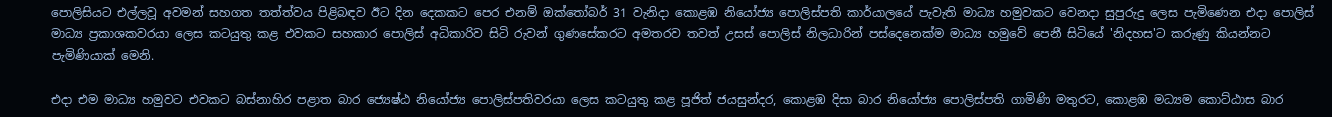පොලිසියට එල්ලවූ අවමන් සහගත තත්ත්වය පිළිබඳව ඊට දින දෙකකට පෙර එනම් ඔක්තෝබර් 31 වැනිදා කොළඹ නියෝජ්‍ය පොලිස්පති කාර්යාලයේ පැවැති මාධ්‍ය හමුවකට වෙනදා සුපුරුදු ලෙස පැමිණෙන එදා පොලිස් මාධ්‍ය ප්‍රකාශකවරයා ලෙස කටයුතු කළ එවකට සහකාර පොලිස් අධිකාරිව සිටි රුවන් ගුණසේකරට අමතරව තවත් උසස් පොලිස් නිලධාරින් පස්දෙනෙක්ම මාධ්‍ය හමුවේ පෙනී සිටියේ 'නිදහස'ට කරුණු කියන්නට පැමිණියාක් මෙනි.

එදා එම මාධ්‍ය හමුවට එවකට බස්නාහිර පළාත බාර ජ්‍යෙෂ්ඨ නියෝජ්‍ය පොලිස්පතිවරයා ලෙස කටයුතු කළ පූජිත් ජයසුන්දර, කොළඹ දිසා බාර නියෝජ්‍ය පොලිස්පති ගාමිණි මතුරට, කොළඹ මධ්‍යම කොට්ඨාස බාර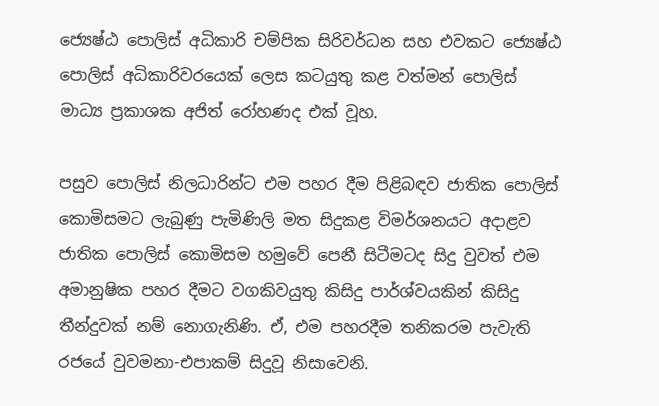ජ්‍යෙෂ්ඨ පොලිස් අධිකාරි චම්පික සිරිවර්ධන සහ එවකට ජ්‍යෙෂ්ඨ පොලිස් අධිකාරිවරයෙක් ලෙස කටයුතු කළ වත්මන් පොලිස් මාධ්‍ය ප්‍රකාශක අජිත් රෝහණද එක් වූහ.

පසුව පොලිස් නිලධාරින්ට එම පහර දීම පිළිබඳව ජාතික පොලිස් කොමිසමට ලැබුණු පැමිණිලි මත සිදුකළ විමර්ශනයට අදාළව ජාතික පොලිස් කොමිසම හමුවේ පෙනී සිටීමටද සිදු වුවත් එම අමානුෂික පහර දීමට වගකිවයුතු කිසිදු පාර්ශ්වයකින් කිසිදු තීන්දුවක් නම් නොගැනිණි. ඒ, එම පහරදීම තනිකරම පැවැති රජයේ වුවමනා-එපාකම් සිදුවූ නිසාවෙනි.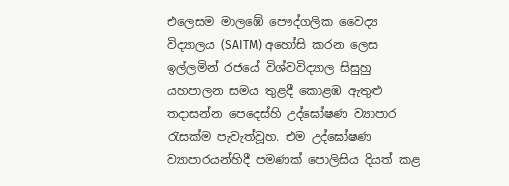එලෙසම මාලඹේ පෞද්ගලික වෛද්‍ය විද්‍යාලය (SAITM) අහෝසි කරන ලෙස ඉල්ලමින් රජයේ විශ්වවිද්‍යාල සිසුහු යහපාලන සමය තුළදී කොළඹ ඇතුළු තදාසන්න පෙදෙස්හි උද්ඝෝෂණ ව්‍යාපාර රැසක්ම පැවැත්වූහ. එම උද්ඝෝෂණ ව්‍යාපාරයන්හිදී පමණක් පොලිසිය දියත් කළ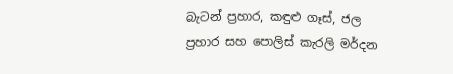බැටන් ප්‍රහාර, කඳුළු ගෑස්, ජල ප්‍රහාර සහ පොලිස් කැරලි මර්දන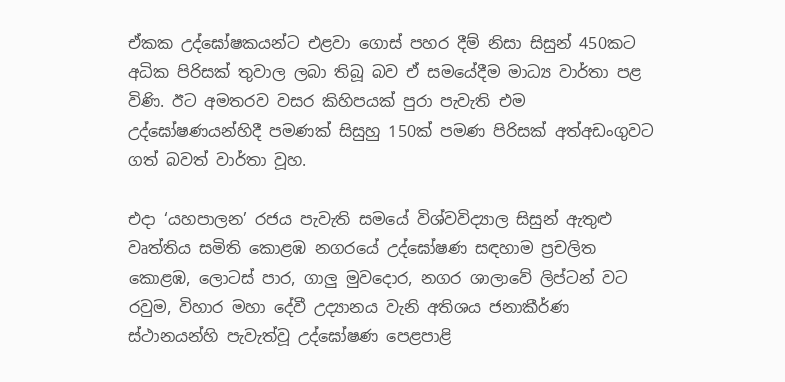ඒකක උද්ඝෝෂකයන්ට එළවා ගොස් පහර දීම් නිසා සිසුන් 450කට අධික පිරිසක් තුවාල ලබා තිබූ බව ඒ සමයේදීම මාධ්‍ය වාර්තා පළ විණි. ඊට අමතරව වසර කිහිපයක් පුරා පැවැති එම උද්ඝෝෂණයන්හිදී පමණක් සිසුහු 150ක් පමණ පිරිසක් අත්අඩංගුවට ගත් බවත් වාර්තා වූහ.

එදා ‘යහපාලන’ රජය පැවැති සමයේ විශ්වවිද්‍යාල සිසුන් ඇතුළු වෘත්තිය සමිති කොළඹ නගරයේ උද්ඝෝෂණ සඳහාම ප්‍රචලිත කොළඹ, ලොටස් පාර, ගාලු මුවදොර, නගර ශාලාවේ ලිප්ටන් වට රවුම, විහාර මහා දේවී උද්‍යානය වැනි අතිශය ජනාකීර්ණ ස්ථානයන්හි පැවැත්වූ උද්ඝෝෂණ පෙළපාළි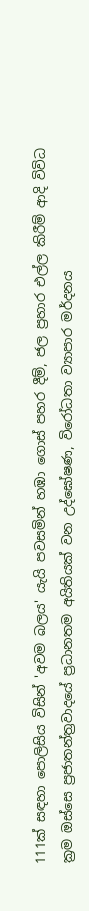111ක් සඳහා පොලිසිය විසින් 'අවම බලය' යැයි පවසමින් හඹා ගොස් පහර දීම්, ජල ප්‍රහාර එල්ල කිරීම් ආදි විවිධ ක්‍රම ඔස්සෙ ප්‍රජාතන්ත්‍රවාදයේ ප්‍රධානතම අයිතියක් වන උද්ඝෝෂණ, විරෝධතා ව්‍යාපාර මර්දනය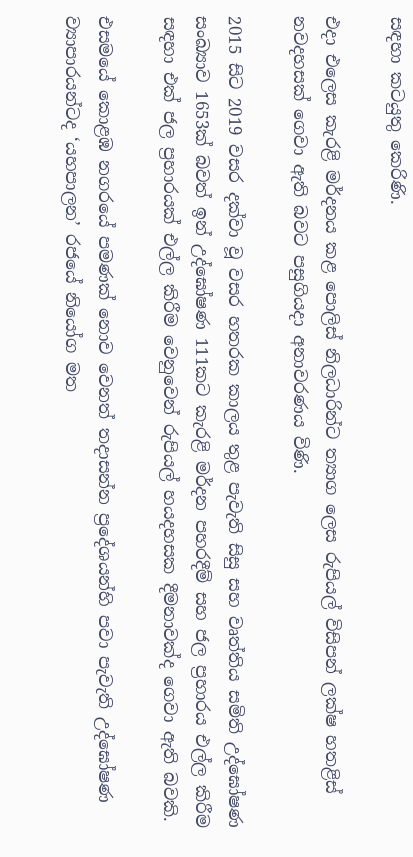සඳහා කටයුතු කෙරිණි.

එදා එලෙස කැරළි මර්දනය කළ පොලිස් නිලධාරින්ට ත්‍යාග ලෙස රුපියල් විසිපන් ලක්ෂ හතළිස් නවදහසක් ගෙවා ඇති බවට පසුගියදා අනාවරණය විණි.

2015 සිට 2019 වසර දක්වා වූ වසර හතරක කාලය තුළ පැවැති සිසු සහ වෘත්තිය සමිති උද්ඝෝෂණ සංඛ්‍යාව 1653ක් බවත් ඉන් උද්ඝෝෂණ 111කට කැරළි මර්දන පහරදීම් සහ ජල ප්‍රහාරය එල්ල කිරීම සඳහා එක් ජල ප්‍රහාරයක් එල්ල කිරීම වෙනුවෙන් රුපියල් හයදහසක දීමනාවක්ද ගෙවා ඇති බවකි.

එසමයේ කොළඹ නගරයේ පමණක් නොව වෙනත් තදාසන්න ප්‍රදේශයන්හි පවා පැවැති උද්ඝෝෂණ ව්‍යාපාරයන්ටද ‘යහපාලන’ රජයේ නියෝග මත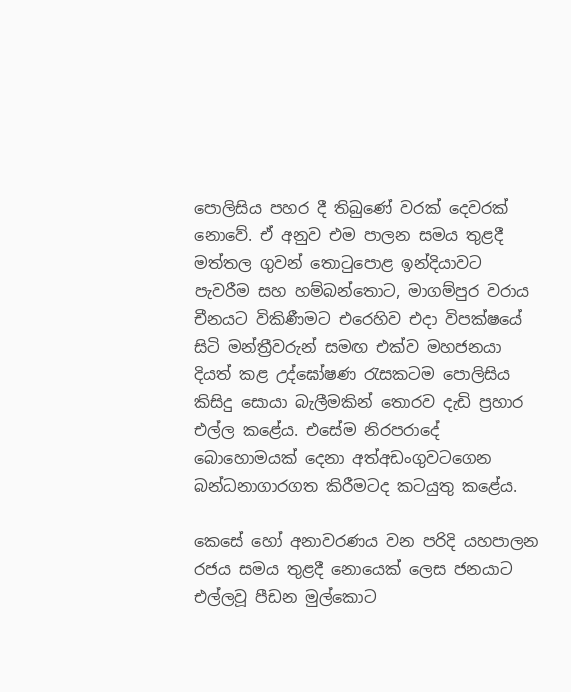පොලිසිය පහර දී තිබුණේ වරක් දෙවරක් නොවේ. ඒ අනුව එම පාලන සමය තුළදී මත්තල ගුවන් තොටුපොළ ඉන්දියාවට පැවරීම සහ හම්බන්තොට, මාගම්පුර වරාය චීනයට විකිණීමට එරෙහිව එදා විපක්ෂයේ සිටි මන්ත්‍රීවරුන් සමඟ එක්ව මහජනයා දියත් කළ උද්ඝෝෂණ රැසකටම පොලිසිය කිසිදු සොයා බැලීමකින් තොරව දැඩි ප්‍රහාර එල්ල කළේය. එසේම නිරපරාදේ බොහොමයක් දෙනා අත්අඩංගුවටගෙන බන්ධනාගාරගත කිරීමටද කටයුතු කළේය.

කෙසේ හෝ අනාවරණය වන පරිදි යහපාලන රජය සමය තුළදී නොයෙක් ලෙස ජනයාට එල්ලවූ පීඩන මුල්කොට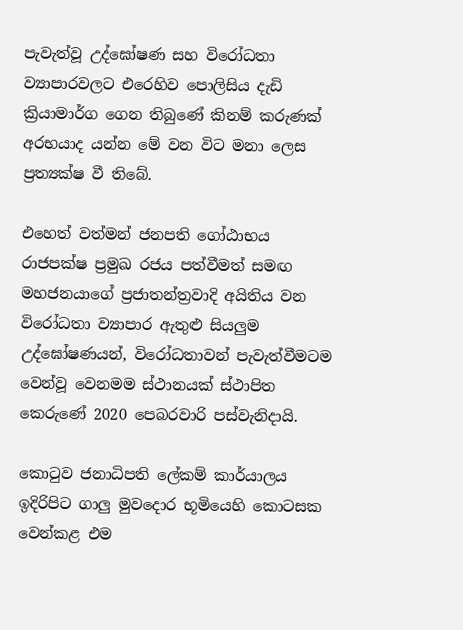පැවැත්වූ උද්ඝෝෂණ සහ විරෝධතා ව්‍යාපාරවලට එරෙහිව පොලිසිය දැඩි ක්‍රියාමාර්ග ගෙන තිබුණේ කිනම් කරුණක් අරභයාද යන්න මේ වන විට මනා ලෙස ප්‍රත්‍යක්ෂ වී තිබේ.

එහෙත් වත්මන් ජනපති ගෝඨාභය රාජපක්ෂ ප්‍රමුඛ රජය පත්වීමත් සමඟ මහජනයාගේ ප්‍රජාතන්ත්‍රවාදි අයිතිය වන විරෝධතා ව්‍යාපාර ඇතුළු සියලුම උද්ඝෝෂණයන්, විරෝධතාවන් පැවැත්වීමටම වෙන්වූ වෙනමම ස්ථානයක් ස්ථාපිත කෙරුණේ 2020 පෙබරවාරි පස්වැනිදායි.

කොටුව ජනාධිපති ලේකම් කාර්යාලය ඉදිරිපිට ගාලු මුවදොර භූමියෙහි කොටසක වෙන්කළ එම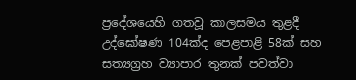ප්‍රදේශයෙහි ගතවූ කාලසමය තුළදී උද්ඝෝෂණ 104ක්ද පෙළපාළි 58ක් සහ සත්‍යග්‍රහ ව්‍යාපාර තුනක් පවත්වා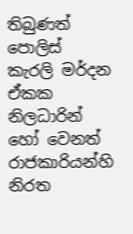තිබුණත් පොලිස් කැරලි මර්දන ඒකක නිලධාරින් හෝ වෙනත් රාජකාරියන්හි නිරත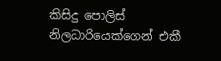කිසිදු පොලිස් නිලධාරියෙක්ගෙන් එකී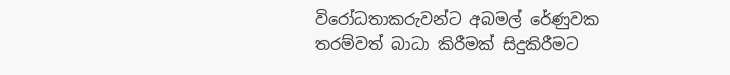විරෝධතාකරුවන්ට අබමල් රේණුවක තරම්වත් බාධා කිරීමක් සිදුකිරීමට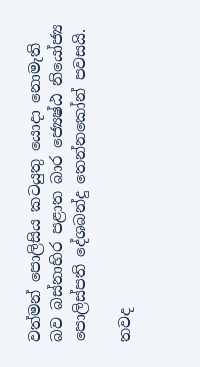වත්මන් පොලිසිය කටයුතු යොදා නොමැති බව බස්නාහිර පළාත බාර ජ්‍යෙෂ්ඨ නියෝජ්‍ය පොලිස්පති දේශබන්දු තෙන්නකෝන් පවසයි.

තවද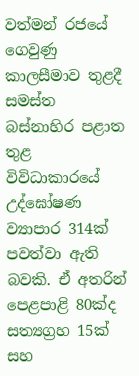වත්මන් රජයේ ගෙවුණු කාලසීමාව තුළදී සමස්ත බස්නාහිර පළාත තුළ විවිධාකාරයේ උද්ඝෝෂණ ව්‍යාපාර 314ක් පවත්වා ඇති බවකි. ඒ අතරින් පෙළපාළි 80ක්ද සත්‍යග්‍රහ 15ක් සහ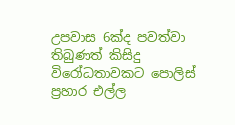උපවාස 6ක්ද පවත්වා තිබුණත් කිසිදු විරෝධතාවකට පොලිස් ප්‍රහාර එල්ල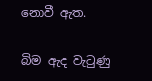නොවී ඇත.

බිම ඇද වැටුණු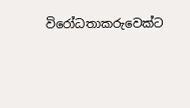විරෝධතාකරුවෙක්ට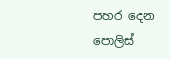පහර දෙන පොලිස්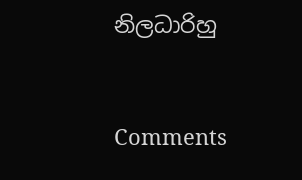නිලධාරිහු



Comments